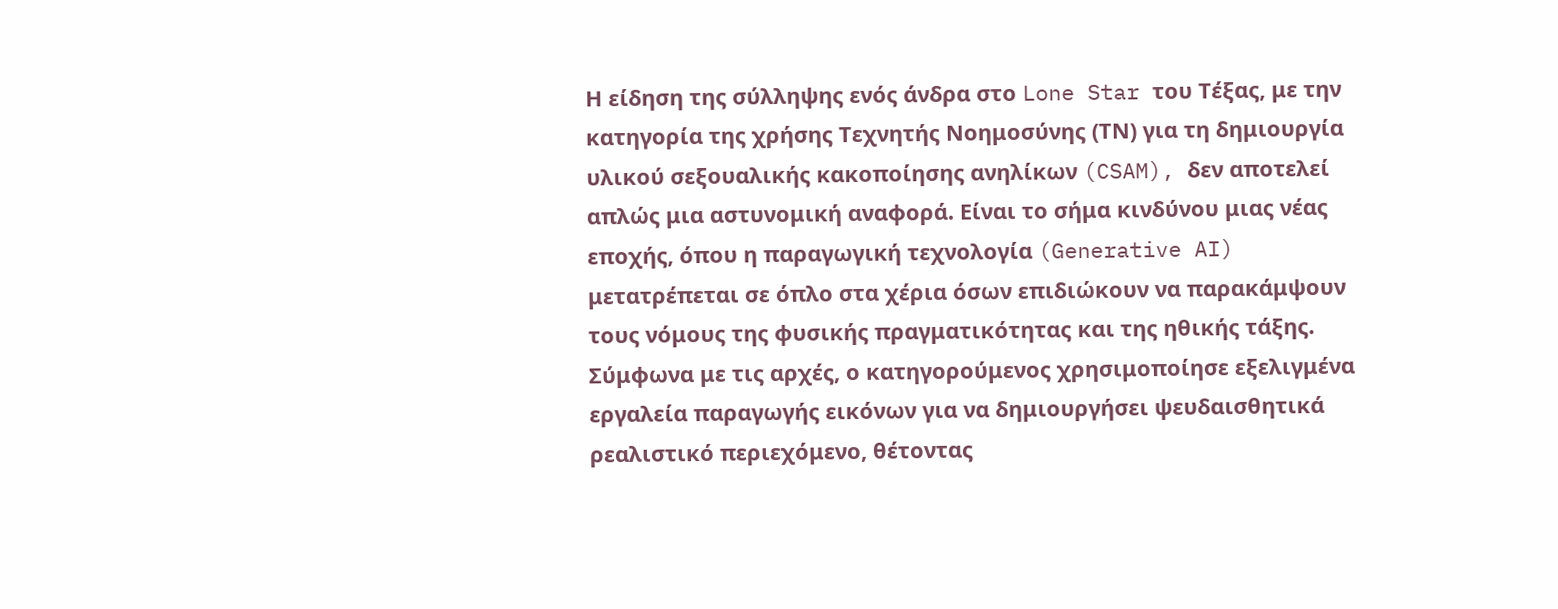Η είδηση της σύλληψης ενός άνδρα στο Lone Star του Τέξας, με την κατηγορία της χρήσης Τεχνητής Νοημοσύνης (ΤΝ) για τη δημιουργία υλικού σεξουαλικής κακοποίησης ανηλίκων (CSAM), δεν αποτελεί απλώς μια αστυνομική αναφορά. Είναι το σήμα κινδύνου μιας νέας εποχής, όπου η παραγωγική τεχνολογία (Generative AI) μετατρέπεται σε όπλο στα χέρια όσων επιδιώκουν να παρακάμψουν τους νόμους της φυσικής πραγματικότητας και της ηθικής τάξης. Σύμφωνα με τις αρχές, ο κατηγορούμενος χρησιμοποίησε εξελιγμένα εργαλεία παραγωγής εικόνων για να δημιουργήσει ψευδαισθητικά ρεαλιστικό περιεχόμενο, θέτοντας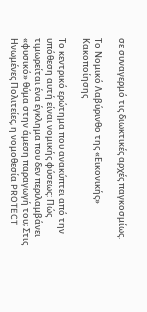σε συναγερμό τις διωκτικές αρχές παγκοσμίως.

Το Νομικό Λαβύρινθο της «Εικονικής» Κακοποίησης

Το κεντρικό ερώτημα που ανακύπτει από την υπόθεση αυτή είναι νομικής φύσεως: Πώς τιμωρείται ένα έγκλημα που δεν περιλαμβάνει «φυσικό» θύμα στην άμεση παραγωγή του; Στις Ηνωμένες Πολιτείες, η νομοθεσία PROTECT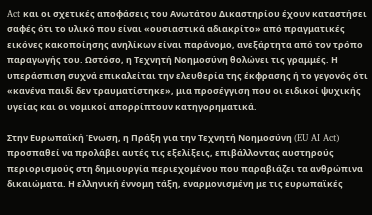Act και οι σχετικές αποφάσεις του Ανωτάτου Δικαστηρίου έχουν καταστήσει σαφές ότι το υλικό που είναι «ουσιαστικά αδιακρίτο» από πραγματικές εικόνες κακοποίησης ανηλίκων είναι παράνομο, ανεξάρτητα από τον τρόπο παραγωγής του. Ωστόσο, η Τεχνητή Νοημοσύνη θολώνει τις γραμμές. Η υπεράσπιση συχνά επικαλείται την ελευθερία της έκφρασης ή το γεγονός ότι «κανένα παιδί δεν τραυματίστηκε», μια προσέγγιση που οι ειδικοί ψυχικής υγείας και οι νομικοί απορρίπτουν κατηγορηματικά.

Στην Ευρωπαϊκή Ένωση, η Πράξη για την Τεχνητή Νοημοσύνη (EU AI Act) προσπαθεί να προλάβει αυτές τις εξελίξεις, επιβάλλοντας αυστηρούς περιορισμούς στη δημιουργία περιεχομένου που παραβιάζει τα ανθρώπινα δικαιώματα. Η ελληνική έννομη τάξη, εναρμονισμένη με τις ευρωπαϊκές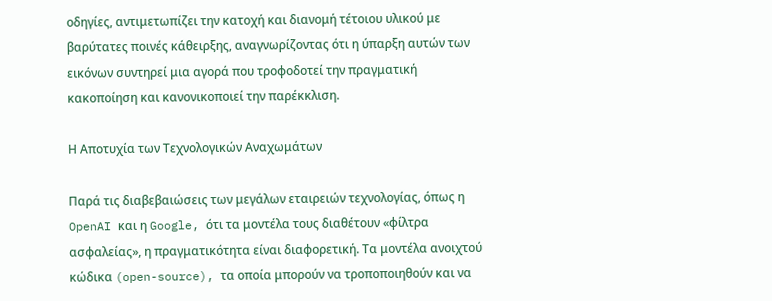οδηγίες, αντιμετωπίζει την κατοχή και διανομή τέτοιου υλικού με βαρύτατες ποινές κάθειρξης, αναγνωρίζοντας ότι η ύπαρξη αυτών των εικόνων συντηρεί μια αγορά που τροφοδοτεί την πραγματική κακοποίηση και κανονικοποιεί την παρέκκλιση.

Η Αποτυχία των Τεχνολογικών Αναχωμάτων

Παρά τις διαβεβαιώσεις των μεγάλων εταιρειών τεχνολογίας, όπως η OpenAI και η Google, ότι τα μοντέλα τους διαθέτουν «φίλτρα ασφαλείας», η πραγματικότητα είναι διαφορετική. Τα μοντέλα ανοιχτού κώδικα (open-source), τα οποία μπορούν να τροποποιηθούν και να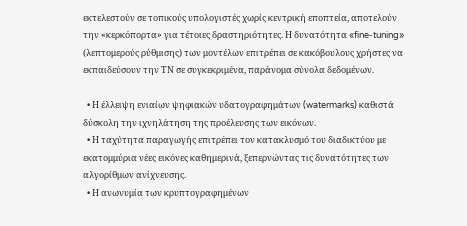εκτελεστούν σε τοπικούς υπολογιστές χωρίς κεντρική εποπτεία, αποτελούν την «κερκόπορτα» για τέτοιες δραστηριότητες. Η δυνατότητα «fine-tuning» (λεπτομερούς ρύθμισης) των μοντέλων επιτρέπει σε κακόβουλους χρήστες να εκπαιδεύσουν την ΤΝ σε συγκεκριμένα, παράνομα σύνολα δεδομένων.

  • Η έλλειψη ενιαίων ψηφιακών υδατογραφημάτων (watermarks) καθιστά δύσκολη την ιχνηλάτηση της προέλευσης των εικόνων.
  • Η ταχύτητα παραγωγής επιτρέπει τον κατακλυσμό του διαδικτύου με εκατομμύρια νέες εικόνες καθημερινά, ξεπερνώντας τις δυνατότητες των αλγορίθμων ανίχνευσης.
  • Η ανωνυμία των κρυπτογραφημένων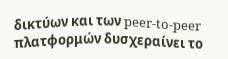δικτύων και των peer-to-peer πλατφορμών δυσχεραίνει το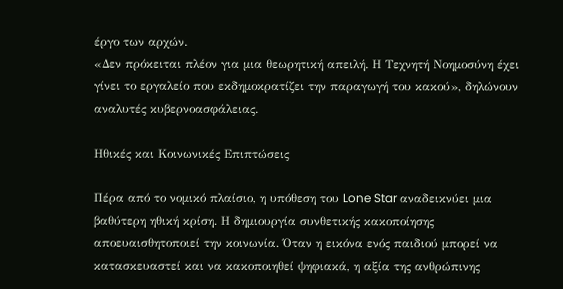έργο των αρχών.
«Δεν πρόκειται πλέον για μια θεωρητική απειλή. Η Τεχνητή Νοημοσύνη έχει γίνει το εργαλείο που εκδημοκρατίζει την παραγωγή του κακού», δηλώνουν αναλυτές κυβερνοασφάλειας.

Ηθικές και Κοινωνικές Επιπτώσεις

Πέρα από το νομικό πλαίσιο, η υπόθεση του Lone Star αναδεικνύει μια βαθύτερη ηθική κρίση. Η δημιουργία συνθετικής κακοποίησης αποευαισθητοποιεί την κοινωνία. Όταν η εικόνα ενός παιδιού μπορεί να κατασκευαστεί και να κακοποιηθεί ψηφιακά, η αξία της ανθρώπινης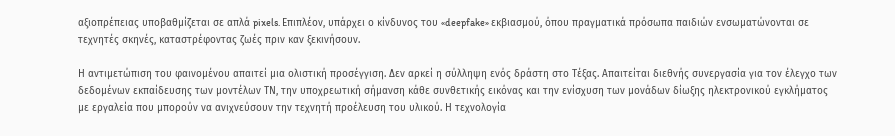αξιοπρέπειας υποβαθμίζεται σε απλά pixels. Επιπλέον, υπάρχει ο κίνδυνος του «deepfake» εκβιασμού, όπου πραγματικά πρόσωπα παιδιών ενσωματώνονται σε τεχνητές σκηνές, καταστρέφοντας ζωές πριν καν ξεκινήσουν.

Η αντιμετώπιση του φαινομένου απαιτεί μια ολιστική προσέγγιση. Δεν αρκεί η σύλληψη ενός δράστη στο Τέξας. Απαιτείται διεθνής συνεργασία για τον έλεγχο των δεδομένων εκπαίδευσης των μοντέλων ΤΝ, την υποχρεωτική σήμανση κάθε συνθετικής εικόνας και την ενίσχυση των μονάδων δίωξης ηλεκτρονικού εγκλήματος με εργαλεία που μπορούν να ανιχνεύσουν την τεχνητή προέλευση του υλικού. Η τεχνολογία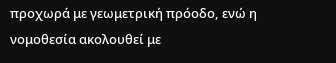προχωρά με γεωμετρική πρόοδο, ενώ η νομοθεσία ακολουθεί με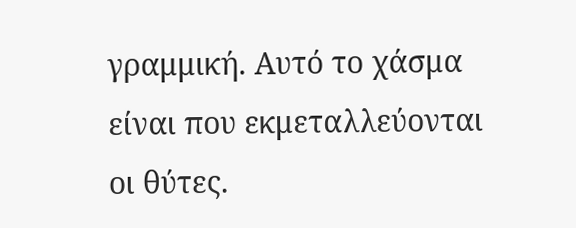γραμμική. Αυτό το χάσμα είναι που εκμεταλλεύονται οι θύτες.